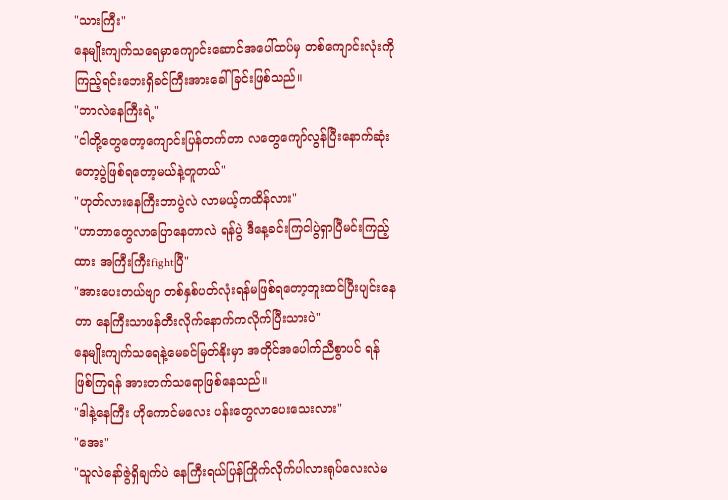"သားကြီး"
နေမျိုးကျက်သရေမှာကျောင်းဆောင်အပေါ်ထပ်မှ တစ်ကျောင်းလုံးကိုကြည့်ရင်းဘေးရှိခင်ကြီးအားခေါ်ခြင်းဖြစ်သည်။
"ဘာလဲနေကြီးရဲ့"
"ငါတို့တွေတော့ကျောင်းပြန်တက်တာ လတွေကျော်လွန်ပြီးနောက်ဆုံးတော့ပွဲဖြစ်ရတော့မယ်နဲ့တူတယ်"
"ဟုတ်လားနေကြီးဘာပွဲလဲ လာမယ့်ကထိန်လား"
"ဟာဘာတွေလာပြောနေတာလဲ ရန်ပွဲ ဒီနေ့ခင်းကြငါပွဲရှာပြီမင်းကြည့်ထား အကြီးကြီးfightပြီ"
"အားပေးတယ်ဗျာ တစ်နှစ်ပတ်လုံးရန်မဖြစ်ရတော့ဘူးထင်ပြီးပျင်းနေတာ နေကြီးသာဖန်တီးလိုက်နောက်ကလိုက်ပြီးသားပဲ"
နေမျိုးကျက်သရေနဲ့မေခင်မြတ်နိုးမှာ အတိုင်အပေါက်ညီစွာပင် ရန်ဖြစ်ကြရန် အားတက်သရောဖြစ်နေသည်။
"ဒါနဲ့နေကြီး ဟိုကောင်မလေး ပန်းတွေလာပေးသေးလား"
"အေး"
"သူလဲနော်ဇွဲရှိချက်ပဲ နေကြီးရယ်ပြန်ကြိုက်လိုက်ပါလားရုပ်လေးလဲမ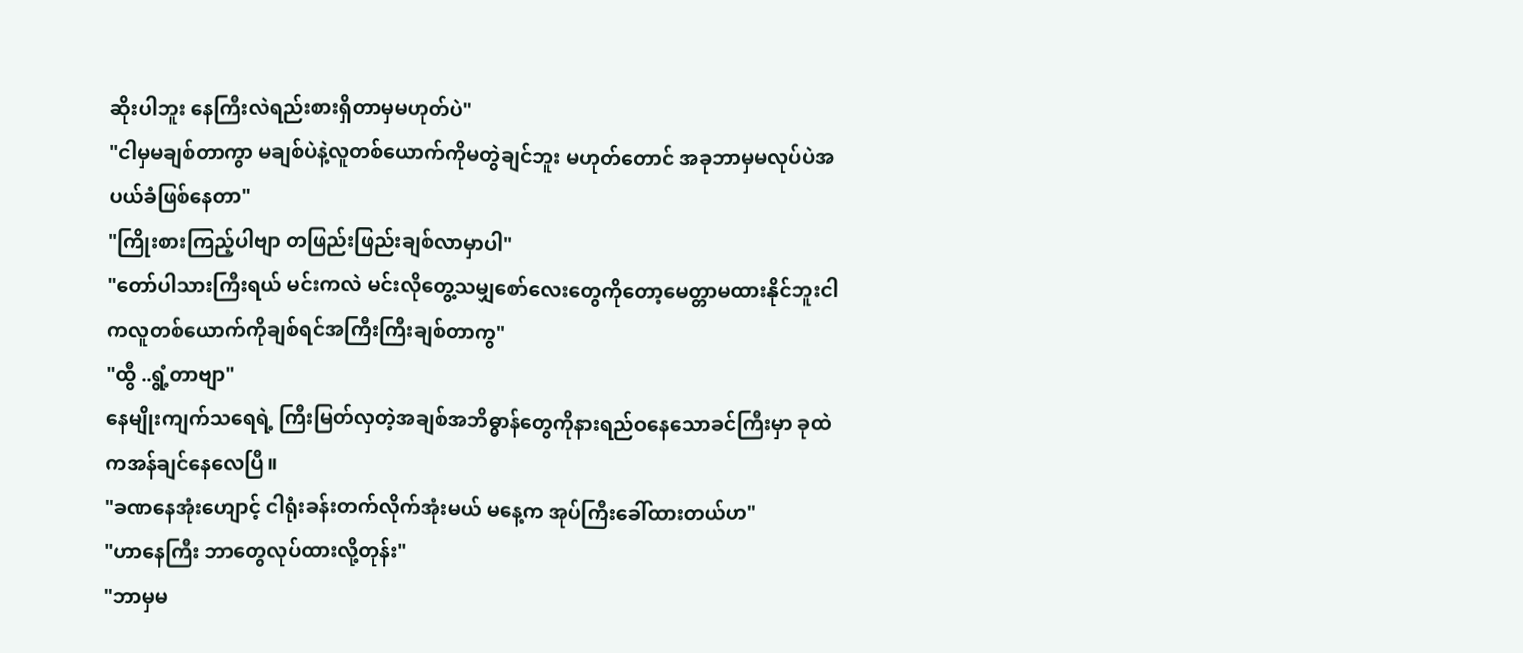ဆိုးပါဘူး နေကြီးလဲရည်းစားရှိတာမှမဟုတ်ပဲ"
"ငါမှမချစ်တာကွာ မချစ်ပဲနဲ့လူတစ်ယောက်ကိုမတွဲချင်ဘူး မဟုတ်တောင် အခုဘာမှမလုပ်ပဲအပယ်ခံဖြစ်နေတာ"
"ကြိုးစားကြည့်ပါဗျာ တဖြည်းဖြည်းချစ်လာမှာပါ"
"တော်ပါသားကြီးရယ် မင်းကလဲ မင်းလိုတွေ့သမျှစော်လေးတွေကိုတော့မေတ္တာမထားနိုင်ဘူးငါကလူတစ်ယောက်ကိုချစ်ရင်အကြီးကြီးချစ်တာကွ"
"ထွီ ..ရွံ့တာဗျာ"
နေမျိုးကျက်သရေရဲ့ ကြီးမြတ်လှတဲ့အချစ်အဘိဓ္ဓာန်တွေကိုနားရည်ဝနေသောခင်ကြီးမှာ ခုထဲကအန်ချင်နေလေပြီ။
"ခဏနေအုံးဟျောင့် ငါရုံးခန်းတက်လိုက်အုံးမယ် မနေ့က အုပ်ကြီးခေါ်ထားတယ်ဟ"
"ဟာနေကြီး ဘာတွေလုပ်ထားလို့တုန်း"
"ဘာမှမ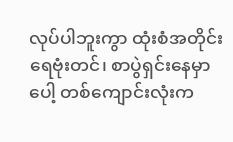လုပ်ပါဘူးကွာ ထုံးစံအတိုင်း ရေဗုံးတင်၊ စာပွဲရှင်းနေမှာပေါ့ တစ်ကျောင်းလုံးက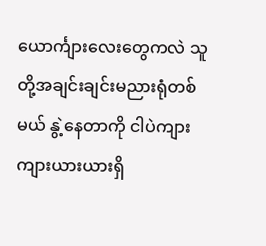ယောင်္ကျားလေးတွေကလဲ သူတို့အချင်းချင်းမညားရုံတစ်မယ် နွဲ့နေတာကို ငါပဲကျားကျားယားယားရှိ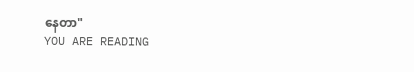နေတာ"
YOU ARE READING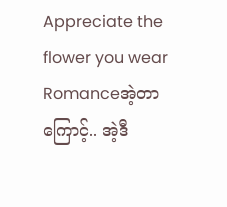Appreciate the flower you wear
Romanceအဲ့တာကြောင့်.. အဲ့ဒီ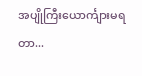အပျိုကြီးယောင်္ကျားမရတာ...